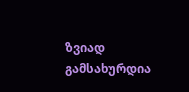ზვიად გამსახურდია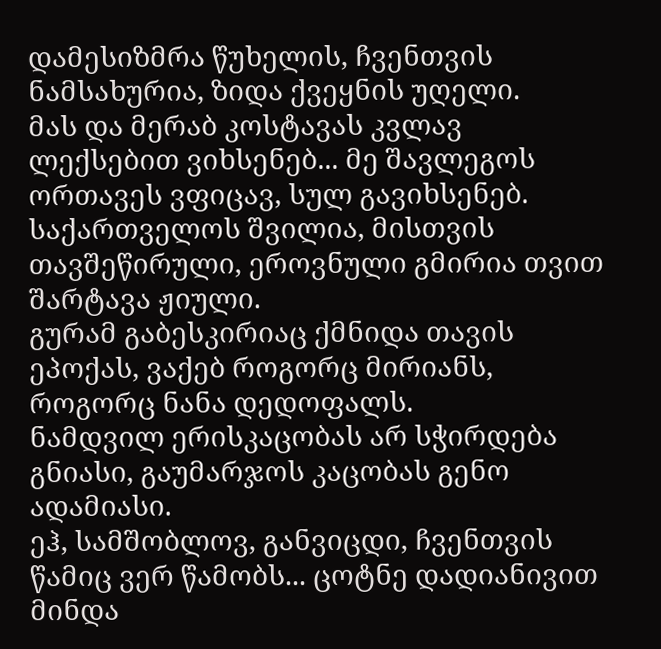დამესიზმრა წუხელის, ჩვენთვის ნამსახურია, ზიდა ქვეყნის უღელი.
მას და მერაბ კოსტავას კვლავ ლექსებით ვიხსენებ... მე შავლეგოს ორთავეს ვფიცავ, სულ გავიხსენებ.
საქართველოს შვილია, მისთვის თავშეწირული, ეროვნული გმირია თვით შარტავა ჟიული.
გურამ გაბესკირიაც ქმნიდა თავის ეპოქას, ვაქებ როგორც მირიანს, როგორც ნანა დედოფალს.
ნამდვილ ერისკაცობას არ სჭირდება გნიასი, გაუმარჯოს კაცობას გენო ადამიასი.
ეჰ, სამშობლოვ, განვიცდი, ჩვენთვის წამიც ვერ წამობს... ცოტნე დადიანივით მინდა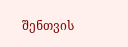შენთვის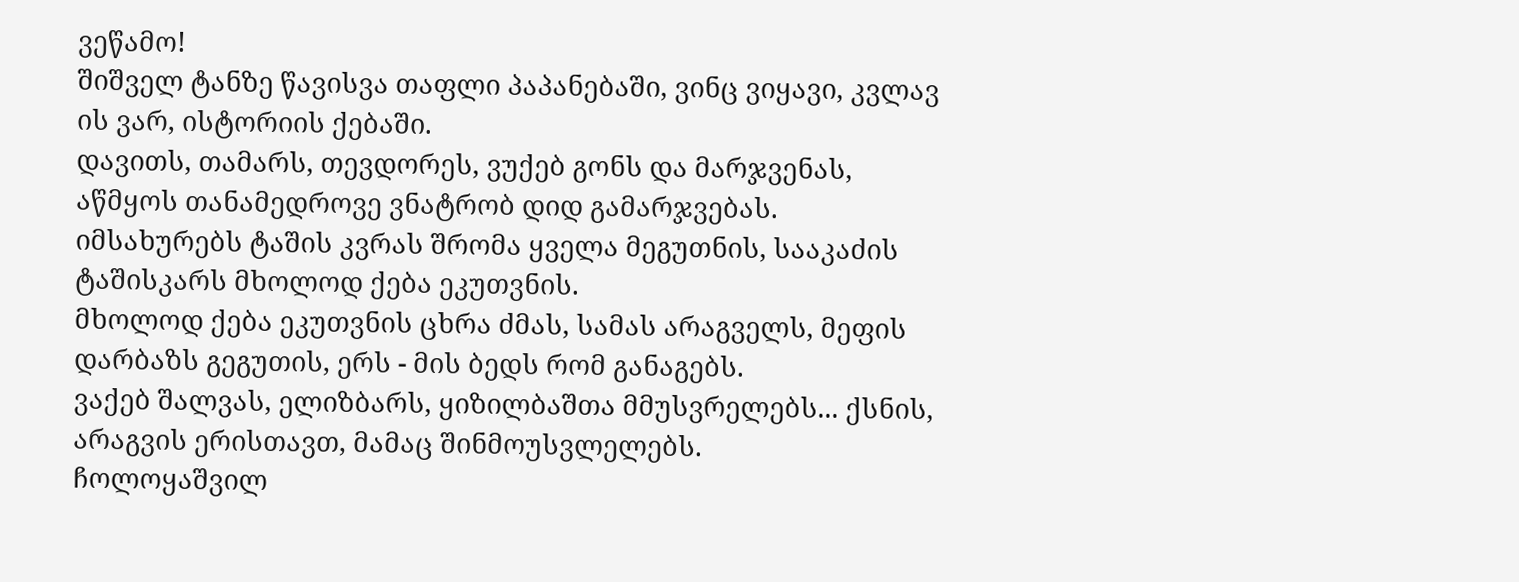ვეწამო!
შიშველ ტანზე წავისვა თაფლი პაპანებაში, ვინც ვიყავი, კვლავ ის ვარ, ისტორიის ქებაში.
დავითს, თამარს, თევდორეს, ვუქებ გონს და მარჯვენას, აწმყოს თანამედროვე ვნატრობ დიდ გამარჯვებას.
იმსახურებს ტაშის კვრას შრომა ყველა მეგუთნის, სააკაძის ტაშისკარს მხოლოდ ქება ეკუთვნის.
მხოლოდ ქება ეკუთვნის ცხრა ძმას, სამას არაგველს, მეფის დარბაზს გეგუთის, ერს - მის ბედს რომ განაგებს.
ვაქებ შალვას, ელიზბარს, ყიზილბაშთა მმუსვრელებს... ქსნის, არაგვის ერისთავთ, მამაც შინმოუსვლელებს.
ჩოლოყაშვილ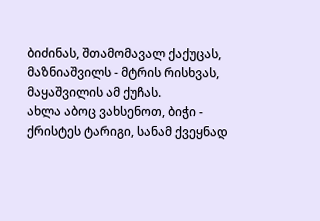ბიძინას, შთამომავალ ქაქუცას, მაზნიაშვილს - მტრის რისხვას, მაყაშვილის ამ ქუჩას.
ახლა აბოც ვახსენოთ, ბიჭი - ქრისტეს ტარიგი, სანამ ქვეყნად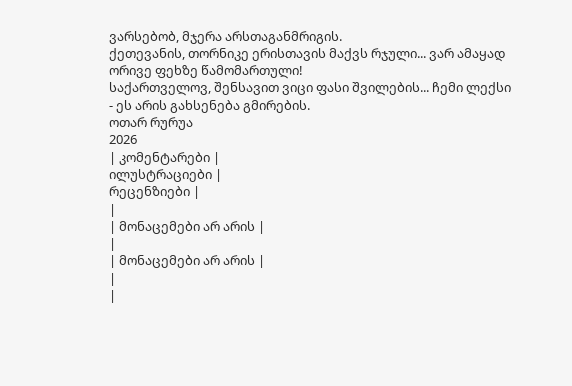ვარსებობ, მჯერა არსთაგანმრიგის.
ქეთევანის, თორნიკე ერისთავის მაქვს რჯული... ვარ ამაყად ორივე ფეხზე წამომართული!
საქართველოვ, შენსავით ვიცი ფასი შვილების... ჩემი ლექსი - ეს არის გახსენება გმირების.
ოთარ რურუა
2026
| კომენტარები |
ილუსტრაციები |
რეცენზიები |
|
| მონაცემები არ არის |
|
| მონაცემები არ არის |
|
|